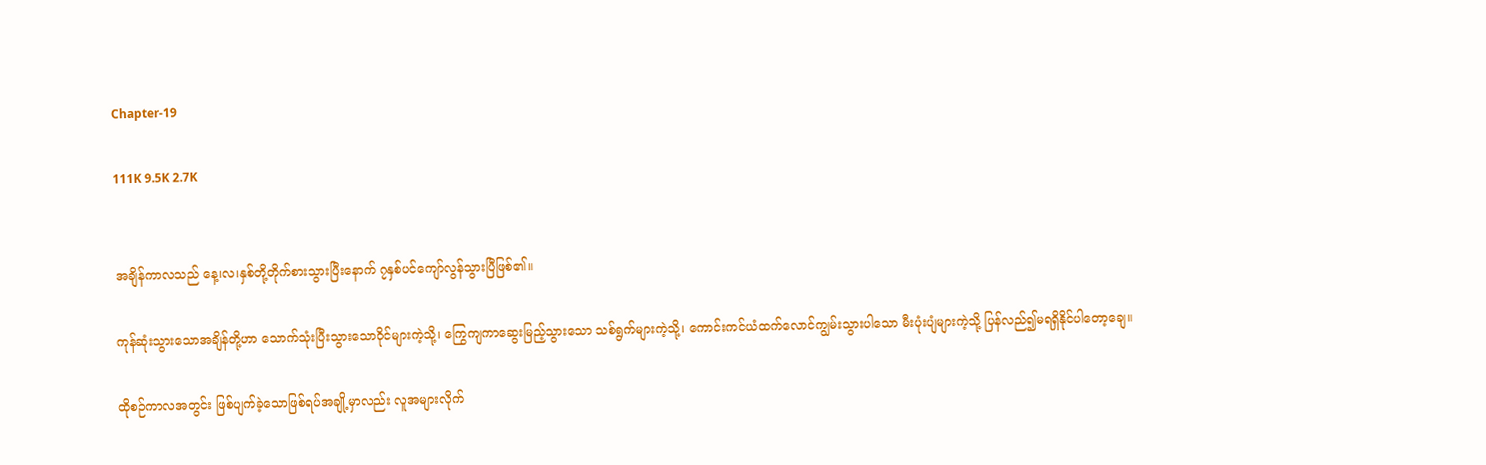Chapter-19

111K 9.5K 2.7K


အချိန်ကာလသည် နေ့၊လ၊နှစ်တို့တိုက်စားသွားပြီးနောက် ၇နှစ်ပင်ကျော်လွန်သွားပြီဖြစ်၏။

ကုန်ဆုံးသွားသောအချိန်တို့ဟာ သောက်သုံးပြီးသွားသောဝိုင်များကဲ့သို့၊ ကြွေကျကာဆွေးမြည့်သွားသော သစ်ရွက်များကဲ့သို့၊ ကောင်းကင်ယံထက်လောင်ကျွမ်းသွားပါသော မီးပုံးပျံများကဲ့သို့ ပြန်လည်၍မရရှိနိုင်ပါတော့ချေ။

ထိုစဉ်ကာလအတွင်း ဖြစ်ပျက်ခဲ့သောဖြစ်ရပ်အချို့မှာလည်း လူအများလိုက်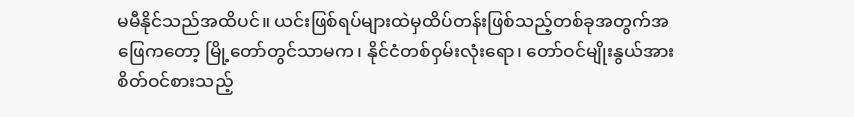မမီနိုင်သည်အထိပင်။ ယင်းဖြစ်ရပ်များထဲမှထိပ်တန်းဖြစ်သည့်တစ်ခုအတွက်အဖြေကတော့ မြို့တော်တွင်သာမက၊ နိုင်ငံတစ်ဝှမ်းလုံးရော၊ တော်ဝင်မျိုးနွယ်အားစိတ်ဝင်စားသည့်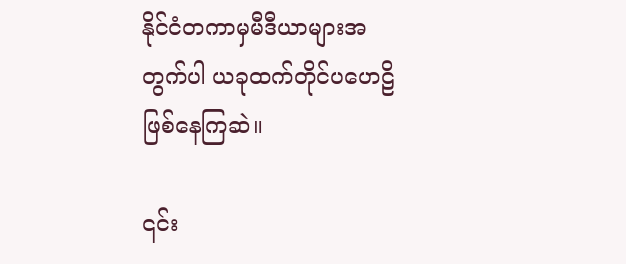နိုင်ငံတကာမှမီဒီယာများအတွက်ပါ ယခုထက်တိုင်ပဟေဠိဖြစ်နေကြဆဲ။

၎င်း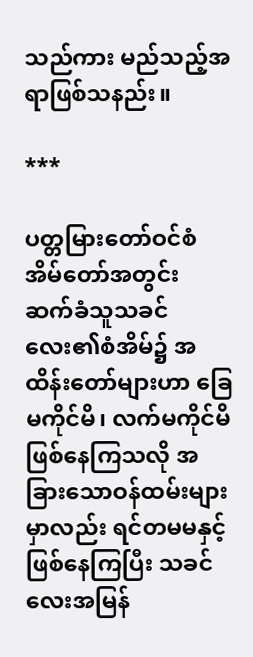သည်ကား မည်သည့်အရာဖြစ်သနည်း။

***

ပတ္တမြားတော်ဝင်စံအိမ်တော်အတွင်း ဆက်ခံသူသခင်လေး၏စံအိမ်၌ အထိန်းတော်များဟာ ခြေမကိုင်မိ၊ လက်မကိုင်မိဖြစ်နေကြသလို အခြားသောဝန်ထမ်းများမှာလည်း ရင်တမမနှင့်ဖြစ်နေကြပြီး သခင်လေးအမြန်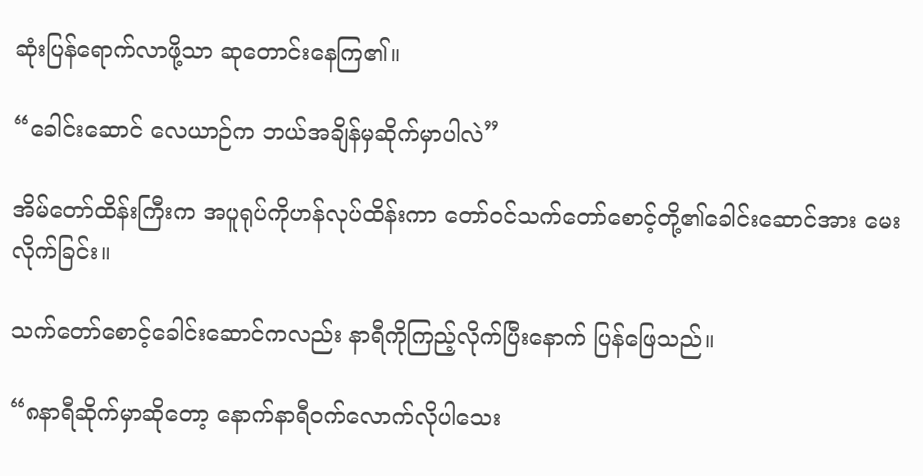ဆုံးပြန်ရောက်လာဖို့သာ ဆုတောင်းနေကြ၏။

“ခေါင်းဆောင် လေယာဉ်က ဘယ်အချိန်မှဆိုက်မှာပါလဲ”

အိမ်တော်ထိန်းကြီးက အပူရုပ်ကိုဟန်လုပ်ထိန်းကာ တော်ဝင်သက်တော်စောင့်တို့၏ခေါင်းဆောင်အား မေးလိုက်ခြင်း။

သက်တော်စောင့်ခေါင်းဆောင်ကလည်း နာရီကိုကြည့်လိုက်ပြီးနောက် ပြန်ဖြေသည်။

“၈နာရီဆိုက်မှာဆိုတော့ နောက်နာရီဝက်လောက်လိုပါသေး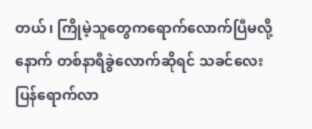တယ်၊ ကြိုမဲ့သူတွေကရောက်လောက်ပြီမလို့ နောက် တစ်နာရီခွဲလောက်ဆိုရင် သခင်လေးပြန်ရောက်လာ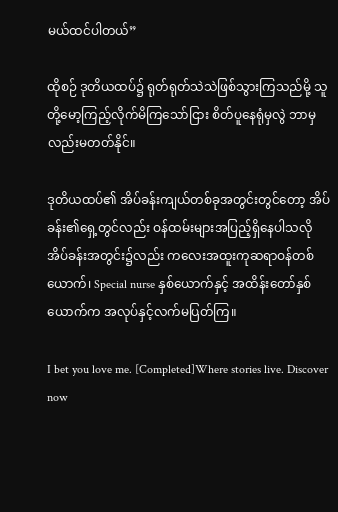မယ်ထင်ပါတယ်”

ထိုစဉ် ဒုတိယထပ်၌ ရုတ်ရုတ်သဲသဲဖြစ်သွားကြသည်မို့ သူတို့မော့ကြည့်လိုက်မိကြသော်ငြား စိတ်ပူနေရုံမှလွဲ ဘာမှလည်းမတတ်နိုင်။

ဒုတိယထပ်၏ အိပ်ခန်းကျယ်တစ်ခုအတွင်းတွင်တော့ အိပ်ခန်း၏ရှေ့တွင်လည်း ဝန်ထမ်းများအပြည့်ရှိနေပါသလို အိပ်ခန်းအတွင်း၌လည်း ကလေးအထူးကုဆရာဝန်တစ်ယောက်၊ Special nurse နှစ်ယောက်နှင့် အထိန်းတော်နှစ်ယောက်က အလုပ်နှင့်လက်မပြတ်ကြ။

I bet you love me. [Completed]Where stories live. Discover now